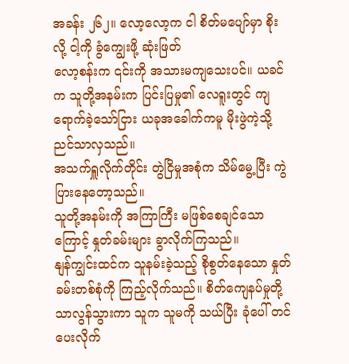အခန်း ၂၆၂။ လော့လော့က ငါ စိတ်မပျော်မှာ စိုးလို့ ငါ့ကို ခွံကျွေးဖို့ ဆုံးဖြတ်
လော့စန်းက ၎င်းကို အသားမကျသေးပင်။ ယခင်က သူတို့အနမ်းက ပြင်းပြမှု၏ လေရူးတွင် ကျရောက်ခဲ့သော်ငြား ယခုအခေါက်ကမူ မိုးဖွဲကဲ့သို့ ညင်သာလှသည်။
အသက်ရှူလိုက်တိုင်း တွဲငြိမှုအစုံက သိမ်မွေ့ပြီး ကွဲပြားနေတော့သည်။
သူတို့အနမ်းကို အကြာကြီး မဖြစ်စေချင်သောကြောင့် နှုတ်ခမ်းများ ခွာလိုက်ကြသည်။
နျန်ကျွင်းထင်က သူနမ်းခဲ့သည့် စိုစွတ်နေသော နှုတ်ခမ်းတစ်စုံကို ကြည့်လိုက်သည်။ စိတ်ကျေနပ်မှုတို့ သာလွန်သွားကာ သူက သူမကို သယ်ပြီး ခုံပေါ် တင်ပေးလိုက်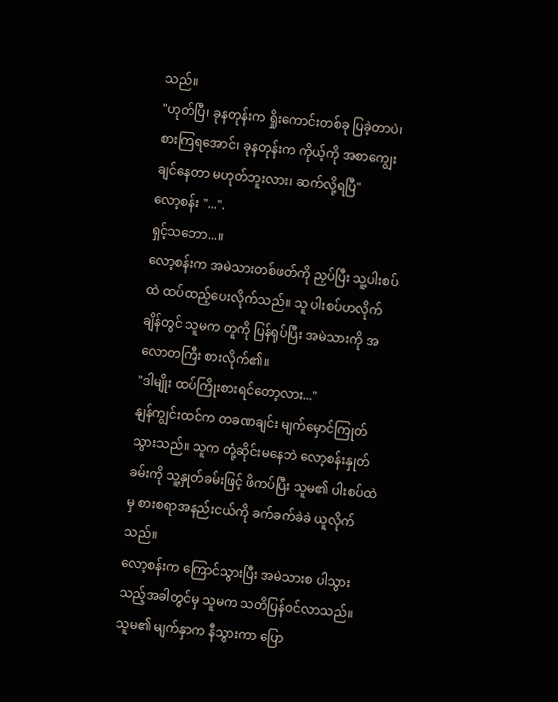သည်။
"ဟုတ်ပြီ၊ ခုနတုန်းက ရှိုးကောင်းတစ်ခု ပြခဲ့တာပဲ၊ စားကြရအောင်၊ ခုနတုန်းက ကိုယ့်ကို အစာကျွေးချင်နေတာ မဟုတ်ဘူးလား၊ ဆက်လို့ရပြီ"
လော့စန်း "...".
ရှင့်သဘော...။
လော့စန်းက အမဲသားတစ်ဖတ်ကို ညှပ်ပြီး သူ့ပါးစပ်ထဲ ထပ်ထည့်ပေးလိုက်သည်။ သူ ပါးစပ်ဟလိုက်ချိန်တွင် သူမက တူကို ပြန်ရုပ်ပြီး အမဲသားကို အလောတကြီး စားလိုက်၏။
"ဒါမျိုး ထပ်ကြိုးစားရင်တော့လား..."
နျန်ကျွင်းထင်က တခဏချင်း မျက်မှောင်ကြုတ်သွားသည်။ သူက တုံ့ဆိုင်းမနေဘဲ လော့စန်းနှုတ်ခမ်းကို သူ့နှုတ်ခမ်းဖြင့် ဖိကပ်ပြီး သူမ၏ ပါးစပ်ထဲမှ စားစရာအနည်းငယ်ကို ခက်ခက်ခဲခဲ ယူလိုက်သည်။
လော့စန်းက ကြောင်သွားပြီး အမဲသားစ ပါသွားသည့်အခါတွင်မှ သူမက သတိပြန်ဝင်လာသည်။ သူမ၏ မျက်နှာက နီသွားကာ ပြော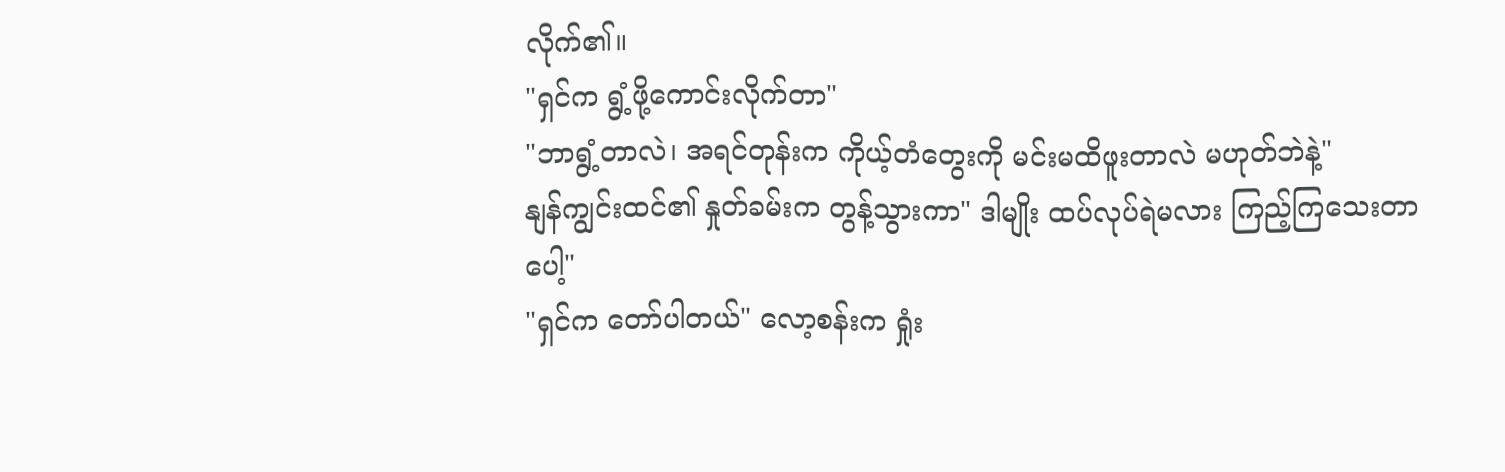လိုက်၏။
"ရှင်က ရွံ့ဖို့ကောင်းလိုက်တာ"
"ဘာရွံ့တာလဲ၊ အရင်တုန်းက ကိုယ့်တံတွေးကို မင်းမထိဖူးတာလဲ မဟုတ်ဘဲနဲ့"
နျန်ကျွင်းထင်၏ နှုတ်ခမ်းက တွန့်သွားကာ" ဒါမျိုး ထပ်လုပ်ရဲမလား ကြည့်ကြသေးတာပေါ့"
"ရှင်က တော်ပါတယ်" လော့စန်းက ရှုံး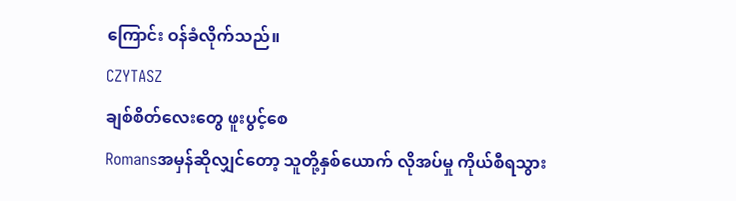ကြောင်း ဝန်ခံလိုက်သည်။
CZYTASZ
ချစ်စိတ်လေးတွေ ဖူးပွင့်စေ
Romansအမှန်ဆိုလျှင်တော့ သူတို့နှစ်ယောက် လိုအပ်မှု ကိုယ်စီရသွား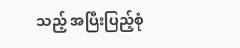သည့် အပြီးပြည့်စုံ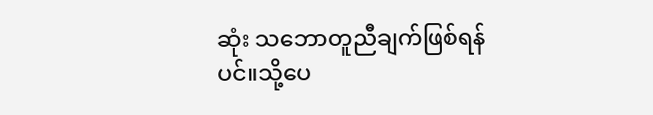ဆုံး သဘောတူညီချက်ဖြစ်ရန်ပင်။သို့ပေ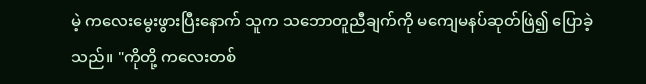မဲ့ ကလေးမွေးဖွားပြီးနောက် သူက သဘောတူညီချက်ကို မကျေမနပ်ဆုတ်ဖြဲ၍ ပြောခဲ့သည်။ "ကိုတို့ ကလေးတစ်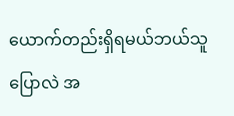ယောက်တည်းရှိရမယ်ဘယ်သူပြောလဲ အ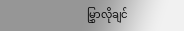မြွှာလိုချင်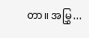တာ။ အမြွှ...